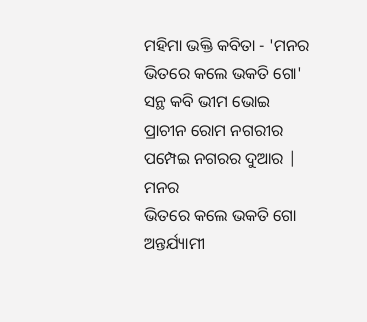ମହିମା ଭକ୍ତି କବିତା - 'ମନର ଭିତରେ କଲେ ଭକତି ଗୋ'
ସନ୍ଥ କବି ଭୀମ ଭୋଇ
ପ୍ରାଚୀନ ରୋମ ନଗରୀର ପମ୍ପେଇ ନଗରର ଦୁଆର |
ମନର
ଭିତରେ କଲେ ଭକତି ଗୋ
ଅନ୍ତର୍ଯ୍ୟାମୀ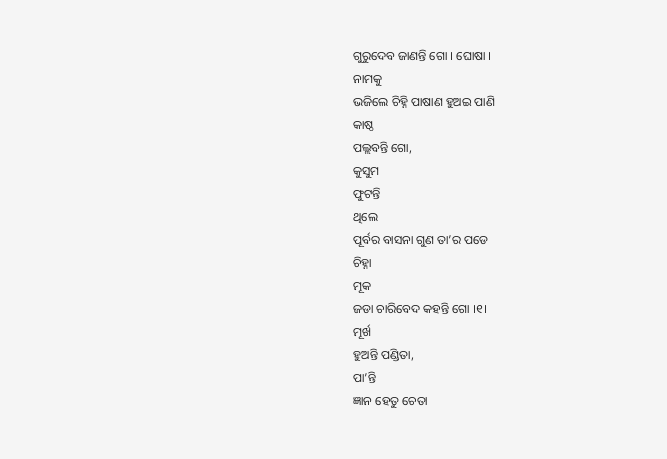ଗୁରୁଦେବ ଜାଣନ୍ତି ଗୋ । ଘୋଷା ।
ନାମକୁ
ଭଜିଲେ ଚିହ୍ନି ପାଷାଣ ହୁଅଇ ପାଣି
କାଷ୍ଠ
ପଲ୍ଲବନ୍ତି ଗୋ,
କୁସୁମ
ଫୁଟନ୍ତି
ଥିଲେ
ପୂର୍ବର ବାସନା ଗୁଣ ତା’ର ପଡେ
ଚିହ୍ନା
ମୂକ
ଜଡା ଚାରିବେଦ କହନ୍ତି ଗୋ ।୧।
ମୂର୍ଖ
ହୁଅନ୍ତି ପଣ୍ଡିତା,
ପା’ନ୍ତି
ଜ୍ଞାନ ହେତୁ ଚେତା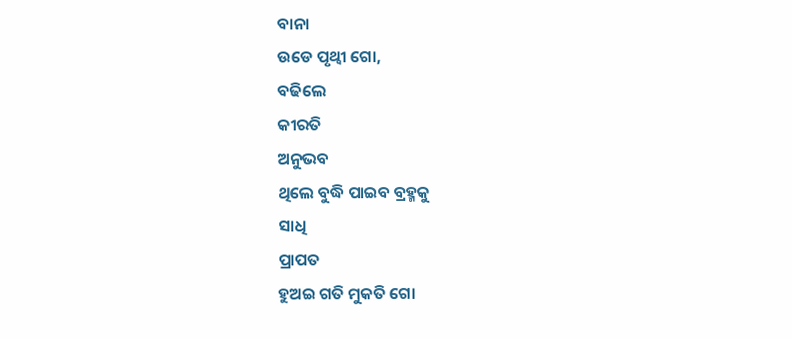ବାନା
ଉଡେ ପୃଥ୍ୱୀ ଗୋ,
ବଢିଲେ
କୀରତି
ଅନୁଭବ
ଥିଲେ ବୁଦ୍ଧି ପାଇବ ବ୍ରହ୍ମକୁ
ସାଧି
ପ୍ରାପତ
ହୁଅଇ ଗତି ମୁକତି ଗୋ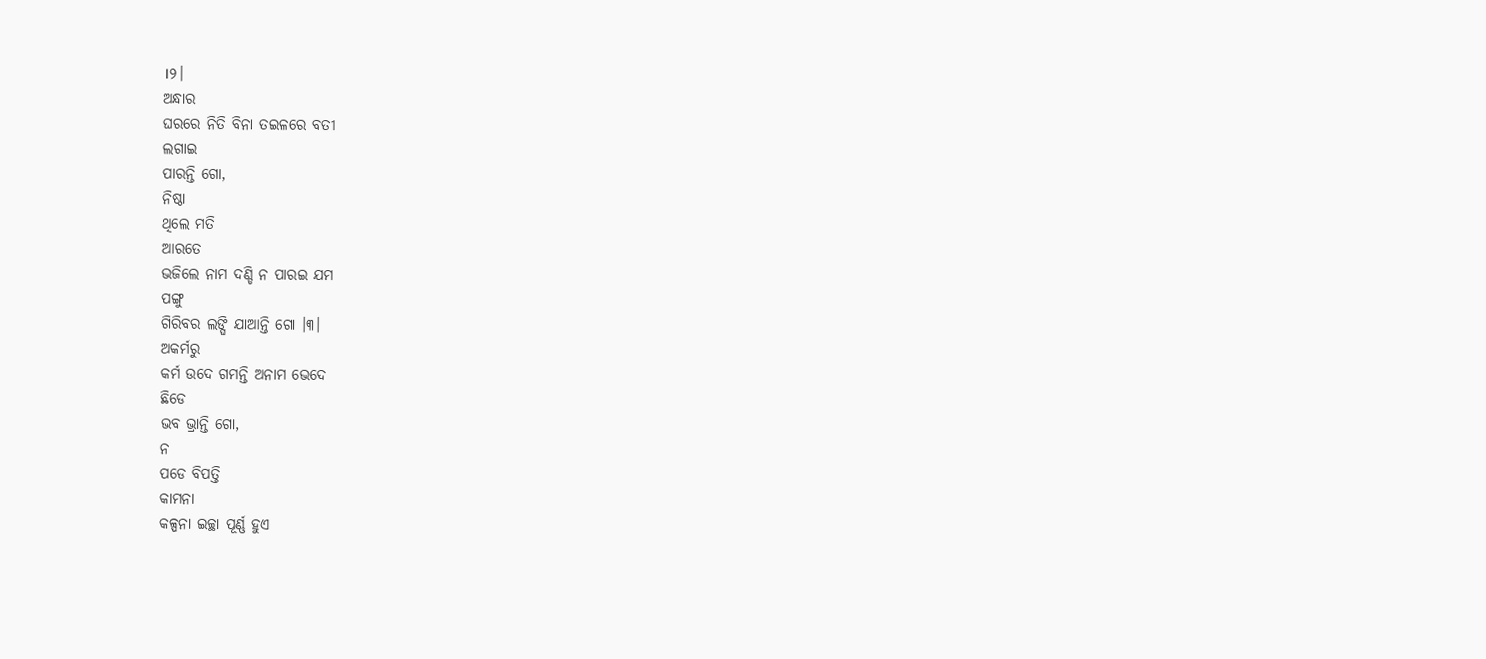।୨।
ଅନ୍ଧାର
ଘରରେ ନିତି ବିନା ତଇଳରେ ବତୀ
ଲଗାଇ
ପାରନ୍ତି ଗୋ,
ନିଷ୍ଠା
ଥିଲେ ମତି
ଆରତେ
ଭଜିଲେ ନାମ ଦଣ୍ଡି ନ ପାରଇ ଯମ
ପଙ୍ଗୁ
ଗିରିବର ଲଙ୍ଘି ଯାଆନ୍ତି ଗୋ ।୩।
ଅକର୍ମରୁ
କର୍ମ ଉଦେ ଗମନ୍ତି ଅନାମ ଭେଦେ
ଛିଡେ
ଭବ ଭ୍ରାନ୍ତି ଗୋ,
ନ
ପଡେ ବିପତ୍ତି
କାମନା
କଳ୍ପନା ଇଚ୍ଛା ପୂର୍ଣ୍ଣ ହୁଏ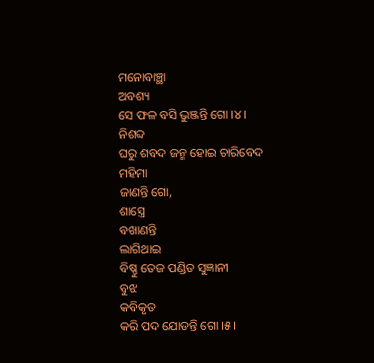ମନୋବାଞ୍ଛା
ଅବଶ୍ୟ
ସେ ଫଳ ବସି ଭୁଞ୍ଜନ୍ତି ଗୋ ।୪।
ନିଶବ୍ଦ
ଘରୁ ଶବଦ ଜନ୍ମ ହୋଇ ଚାରିବେଦ
ମହିମା
ଜାଣନ୍ତି ଗୋ,
ଶାସ୍ତ୍ରେ
ବଖାଣନ୍ତି
ଲାଗିଥାଇ
ବିଷ୍ଣୁ ତେଜ ପଣ୍ଡିତ ସୁଜ୍ଞାନୀ
ବୁଝ
କବିକୃତ
କରି ପଦ ଯୋଡନ୍ତି ଗୋ ।୫।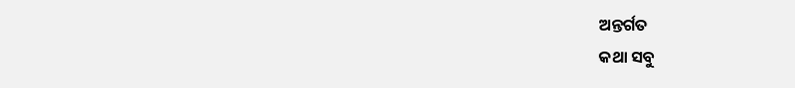ଅନ୍ତର୍ଗତ
କଥା ସବୁ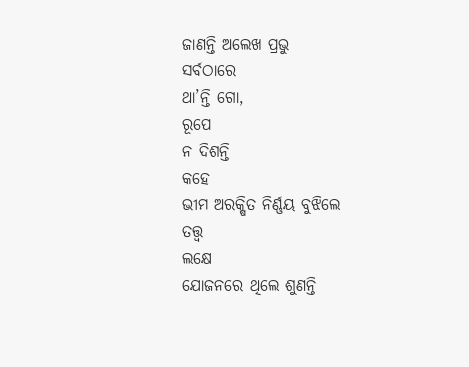ଜାଣନ୍ତି ଅଲେଖ ପ୍ରଭୁ
ସର୍ବଠାରେ
ଥା’ନ୍ତି ଗୋ,
ରୂପେ
ନ ଦିଶନ୍ତି
କହେ
ଭୀମ ଅରକ୍ଷିତ ନିର୍ଣ୍ଣୟ ବୁଝିଲେ
ତତ୍ତ୍ୱ
ଲକ୍ଷେ
ଯୋଜନରେ ଥିଲେ ଶୁଣନ୍ତି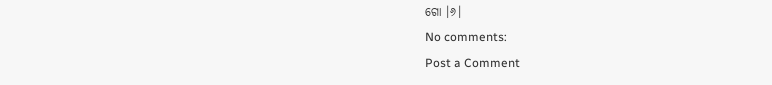ଗୋ ।୬।
No comments:
Post a Comment